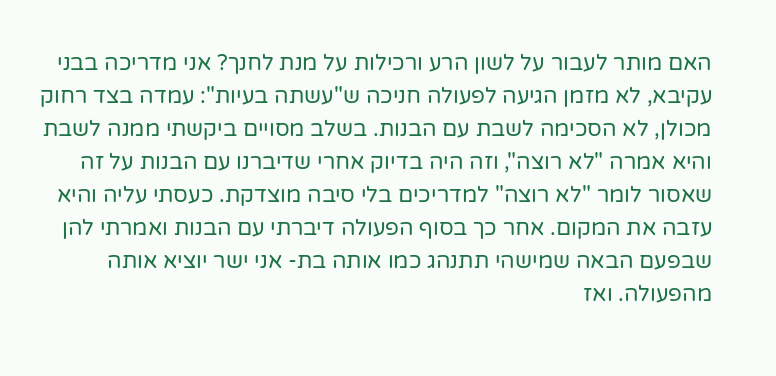האם מותר לעבור על לשון הרע ורכילות על מנת לחנך? אני מדריכה בבני עקיבא, לא מזמן הגיעה לפעולה חניכה ש"עשתה בעיות": עמדה בצד רחוק מכולן, לא הסכימה לשבת עם הבנות. בשלב מסויים ביקשתי ממנה לשבת והיא אמרה "לא רוצה", וזה היה בדיוק אחרי שדיברנו עם הבנות על זה שאסור לומר "לא רוצה" למדריכים בלי סיבה מוצדקת. כעסתי עליה והיא עזבה את המקום. אחר כך בסוף הפעולה דיברתי עם הבנות ואמרתי להן שבפעם הבאה שמישהי תתנהג כמו אותה בת- אני ישר יוציא אותה מהפעולה. ואז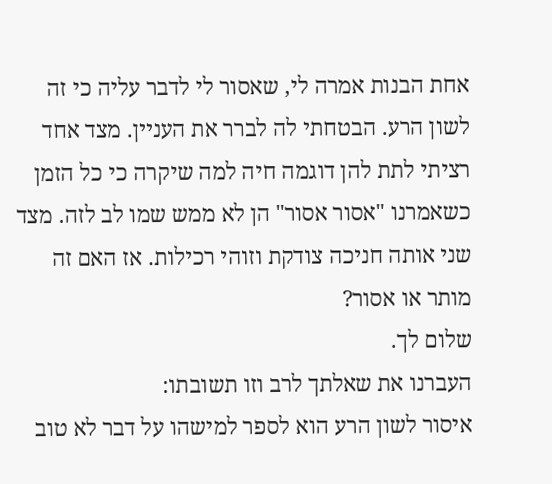אחת הבנות אמרה לי, שאסור לי לדבר עליה כי זה לשון הרע. הבטחתי לה לברר את העניין. מצד אחד רציתי לתת להן דוגמה חיה למה שיקרה כי כל הזמן כשאמרנו "אסור אסור" הן לא ממש שמו לב לזה. מצד שני אותה חניכה צודקת וזוהי רכילות. אז האם זה מותר או אסור?
שלום לך.
העברנו את שאלתך לרב וזו תשובתו:
איסור לשון הרע הוא לספר למישהו על דבר לא טוב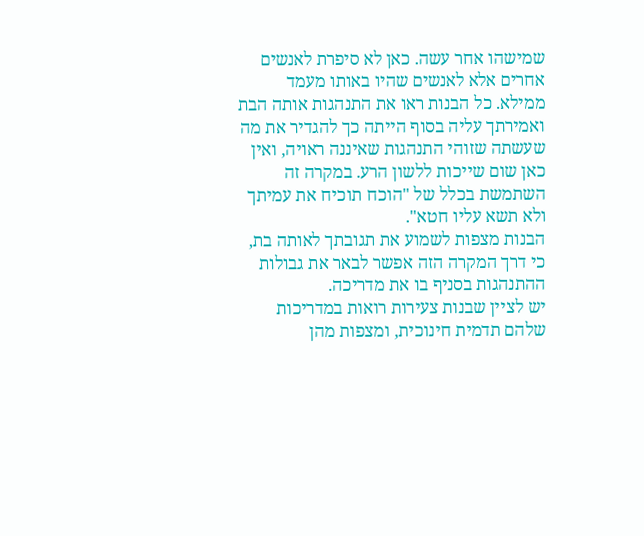שמישהו אחר עשה. כאן לא סיפרת לאנשים אחרים אלא לאנשים שהיו באותו מעמד ממילא. כל הבנות ראו את התנהגות אותה הבת ואמירתך עליה בסוף הייתה כך להגדיר את מה שעשתה שזוהי התנהגות שאיננה ראויה, ואין כאן שום שייכות ללשון הרע. במקרה זה השתמשת בכלל של "הוכח תוכיח את עמיתך ולא תשא עליו חטא".
הבנות מצפות לשמוע את תגובתך לאותה בת, כי דרך המקרה הזה אפשר לבאר את גבולות ההתנהגות בסניף בו את מדריכה.
יש לציין שבנות צעירות רואות במדריכות שלהם תדמית חינוכית, ומצפות מהן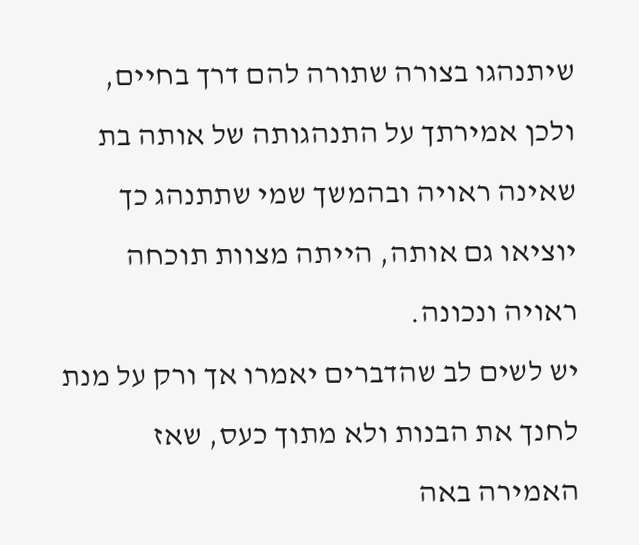שיתנהגו בצורה שתורה להם דרך בחיים, ולכן אמירתך על התנהגותה של אותה בת שאינה ראויה ובהמשך שמי שתתנהג כך יוציאו גם אותה, הייתה מצוות תוכחה ראויה ונכונה.
יש לשים לב שהדברים יאמרו אך ורק על מנת לחנך את הבנות ולא מתוך כעס, שאז האמירה באה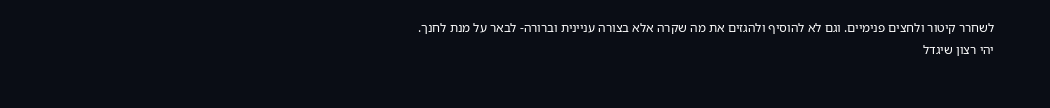לשחרר קיטור ולחצים פנימיים. וגם לא להוסיף ולהגזים את מה שקרה אלא בצורה עניינית וברורה- לבאר על מנת לחנך.
יהי רצון שיגדל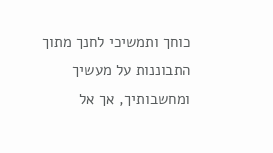כוחך ותמשיכי לחנך מתוך התבוננות על מעשיך ומחשבותיך, אך אל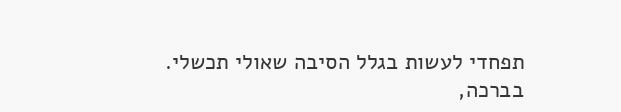תפחדי לעשות בגלל הסיבה שאולי תכשלי.
בברכה,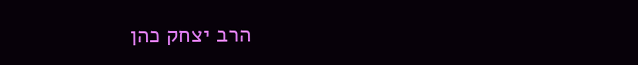הרב יצחק כהן